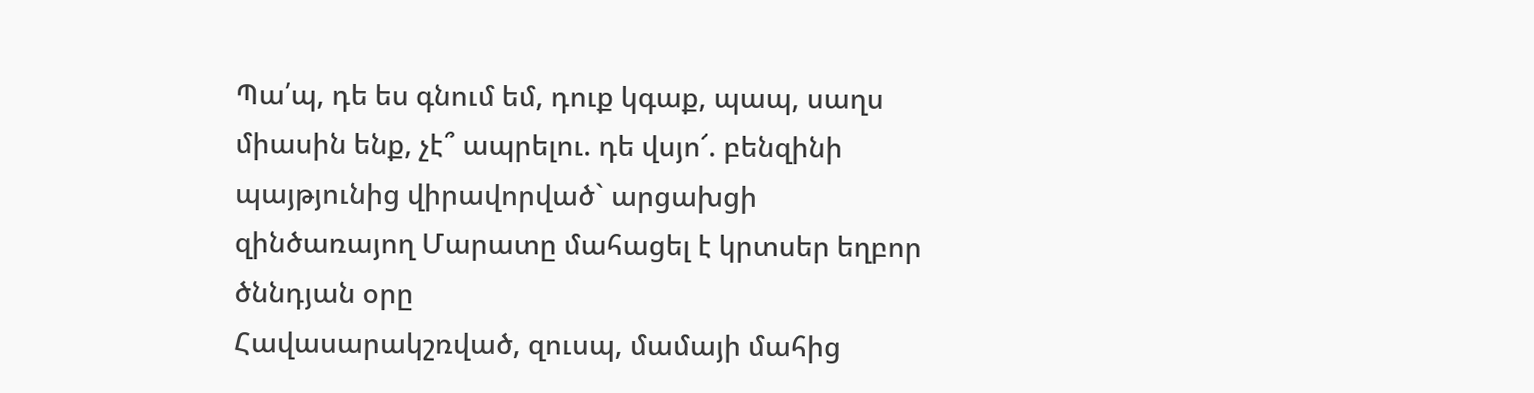Պա՛պ, դե ես գնում եմ, դուք կգաք, պապ, սաղս միասին ենք, չէ՞ ապրելու. դե վսյո՜. բենզինի պայթյունից վիրավորված` արցախցի զինծառայող Մարատը մահացել է կրտսեր եղբոր ծննդյան օրը
Հավասարակշռված, զուսպ, մամայի մահից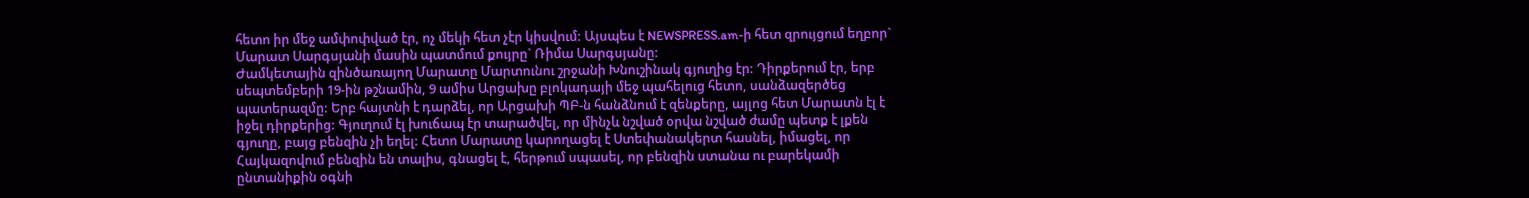հետո իր մեջ ամփոփված էր, ոչ մեկի հետ չէր կիսվում: Այսպես է NEWSPRESS.am-ի հետ զրույցում եղբոր` Մարատ Սարգսյանի մասին պատմում քույրը` Ռիմա Սարգսյանը:
Ժամկետային զինծառայող Մարատը Մարտունու շրջանի Խնուշինակ գյուղից էր: Դիրքերում էր, երբ սեպտեմբերի 19-ին թշնամին, 9 ամիս Արցախը բլոկադայի մեջ պահելուց հետո, սանձազերծեց պատերազմը: Երբ հայտնի է դարձել, որ Արցախի ՊԲ-ն հանձնում է զենքերը, այլոց հետ Մարատն էլ է իջել դիրքերից: Գյուղում էլ խուճապ էր տարածվել, որ մինչև նշված օրվա նշված ժամը պետք է լքեն գյուղը, բայց բենզին չի եղել: Հետո Մարատը կարողացել է Ստեփանակերտ հասնել, իմացել, որ Հայկազովում բենզին են տալիս, գնացել է, հերթում սպասել, որ բենզին ստանա ու բարեկամի ընտանիքին օգնի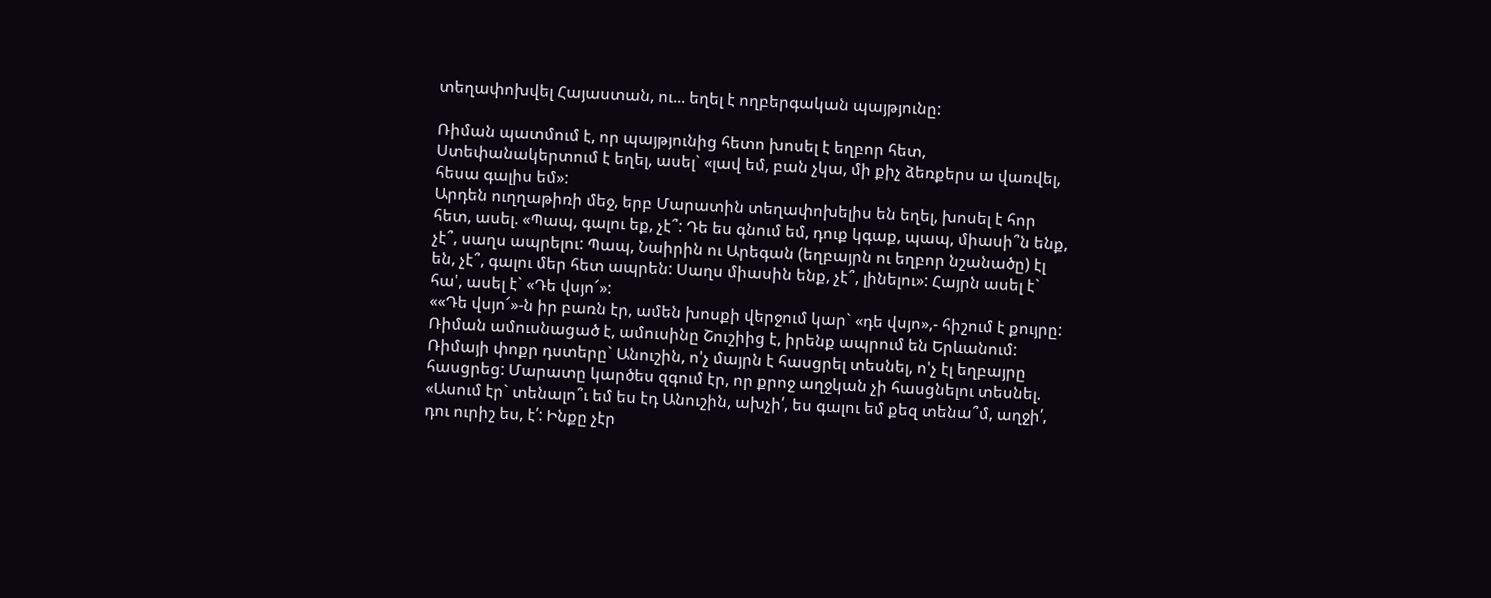տեղափոխվել Հայաստան, ու... եղել է ողբերգական պայթյունը:

Ռիման պատմում է, որ պայթյունից հետո խոսել է եղբոր հետ, Ստեփանակերտում է եղել, ասել` «լավ եմ, բան չկա, մի քիչ ձեռքերս ա վառվել, հեսա գալիս եմ»:
Արդեն ուղղաթիռի մեջ, երբ Մարատին տեղափոխելիս են եղել, խոսել է հոր հետ, ասել. «Պապ, գալու եք, չէ՞: Դե ես գնում եմ, դուք կգաք, պապ, միասի՞ն ենք, չէ՞, սաղս ապրելու: Պապ, Նաիրին ու Արեգան (եղբայրն ու եղբոր նշանածը) էլ են, չէ՞, գալու մեր հետ ապրեն: Սաղս միասին ենք, չէ՞, լինելու»: Հայրն ասել է` հա', ասել է` «Դե վսյո՜»:
««Դե վսյո՜»-ն իր բառն էր, ամեն խոսքի վերջում կար` «դե վսյո»,- հիշում է քույրը:
Ռիման ամուսնացած է, ամուսինը Շուշիից է, իրենք ապրում են Երևանում: Ռիմայի փոքր դստերը` Անուշին, ո'չ մայրն է հասցրել տեսնել, ո'չ էլ եղբայրը հասցրեց: Մարատը կարծես զգում էր, որ քրոջ աղջկան չի հասցնելու տեսնել.
«Ասում էր` տենալո՞ւ եմ ես էդ Անուշին, ախչի՛, ես գալու եմ քեզ տենա՞մ, աղջի՛, դու ուրիշ ես, է՛: Ինքը չէր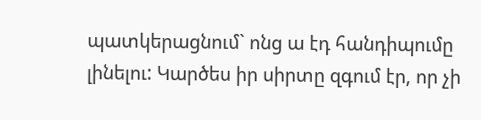պատկերացնում` ոնց ա էդ հանդիպումը լինելու: Կարծես իր սիրտը զգում էր, որ չի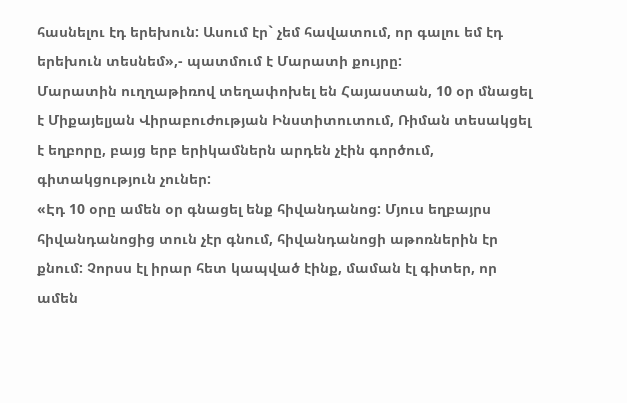հասնելու էդ երեխուն: Ասում էր` չեմ հավատում, որ գալու եմ էդ երեխուն տեսնեմ»,- պատմում է Մարատի քույրը:
Մարատին ուղղաթիռով տեղափոխել են Հայաստան, 10 օր մնացել է Միքայելյան Վիրաբուժության Ինստիտուտում, Ռիման տեսակցել է եղբորը, բայց երբ երիկամներն արդեն չէին գործում, գիտակցություն չուներ:
«Էդ 10 օրը ամեն օր գնացել ենք հիվանդանոց: Մյուս եղբայրս հիվանդանոցից տուն չէր գնում, հիվանդանոցի աթոռներին էր քնում: Չորսս էլ իրար հետ կապված էինք, մաման էլ գիտեր, որ ամեն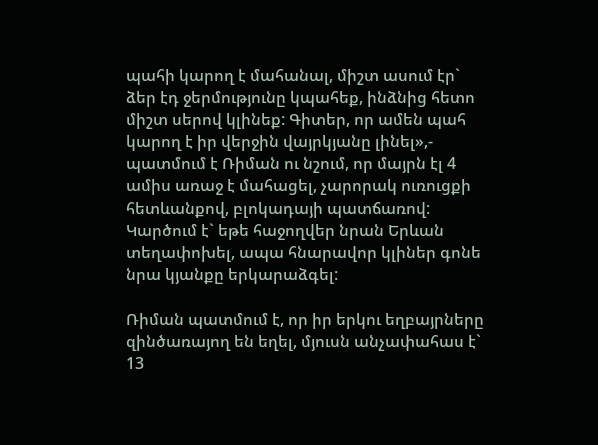պահի կարող է մահանալ, միշտ ասում էր` ձեր էդ ջերմությունը կպահեք, ինձնից հետո միշտ սերով կլինեք: Գիտեր, որ ամեն պահ կարող է իր վերջին վայրկյանը լինել»,- պատմում է Ռիման ու նշում, որ մայրն էլ 4 ամիս առաջ է մահացել, չարորակ ուռուցքի հետևանքով, բլոկադայի պատճառով: Կարծում է` եթե հաջողվեր նրան Երևան տեղափոխել, ապա հնարավոր կլիներ գոնե նրա կյանքը երկարաձգել:

Ռիման պատմում է, որ իր երկու եղբայրները զինծառայող են եղել, մյուսն անչափահաս է` 13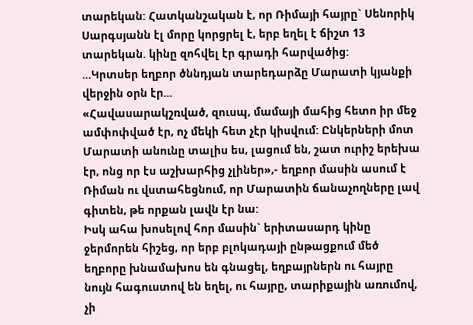տարեկան: Հատկանշական է, որ Ռիմայի հայրը` Սենորիկ Սարգսյանն էլ մորը կորցրել է, երբ եղել է ճիշտ 13 տարեկան. կինը զոհվել էր գրադի հարվածից:
...Կրտսեր եղբոր ծննդյան տարեդարձը Մարատի կյանքի վերջին օրն էր...
«Հավասարակշռված, զուսպ, մամայի մահից հետո իր մեջ ամփոփված էր, ոչ մեկի հետ չէր կիսվում: Ընկերների մոտ Մարատի անունը տալիս ես, լացում են, շատ ուրիշ երեխա էր, ոնց որ էս աշխարհից չլիներ»,- եղբոր մասին ասում է Ռիման ու վստահեցնում, որ Մարատին ճանաչողները լավ գիտեն, թե որքան լավն էր նա:
Իսկ ահա խոսելով հոր մասին` երիտասարդ կինը ջերմորեն հիշեց, որ երբ բլոկադայի ընթացքում մեծ եղբորը խնամախոս են գնացել, եղբայրներն ու հայրը նույն հագուստով են եղել, ու հայրը, տարիքային առումով, չի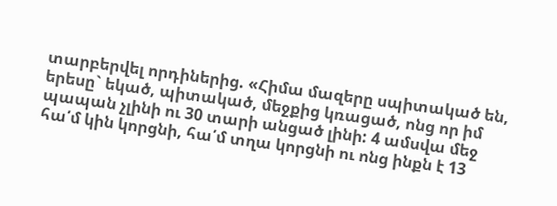տարբերվել որդիներից. «Հիմա մազերը սպիտակած են, երեսը` եկած, պիտակած, մեջքից կռացած, ոնց որ իմ պապան չլինի ու 30 տարի անցած լինի: 4 ամսվա մեջ հա՛մ կին կորցնի, հա՛մ տղա կորցնի ու ոնց ինքն է 13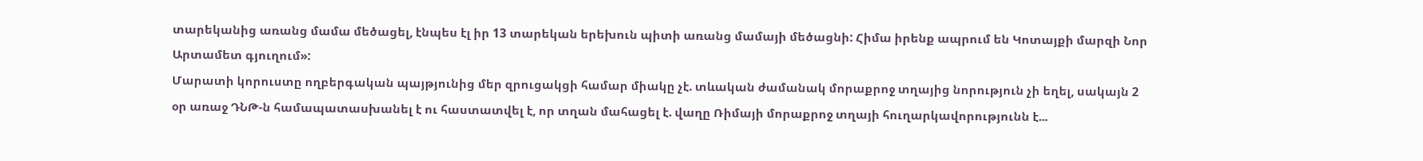տարեկանից առանց մամա մեծացել, էնպես էլ իր 13 տարեկան երեխուն պիտի առանց մամայի մեծացնի: Հիմա իրենք ապրում են Կոտայքի մարզի Նոր Արտամետ գյուղում»:
Մարատի կորուստը ողբերգական պայթյունից մեր զրուցակցի համար միակը չէ. տևական ժամանակ մորաքրոջ տղայից նորություն չի եղել, սակայն 2 օր առաջ ԴՆԹ-ն համապատասխանել է ու հաստատվել է, որ տղան մահացել է. վաղը Ռիմայի մորաքրոջ տղայի հուղարկավորությունն է...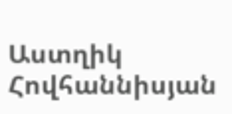Աստղիկ Հովհաննիսյան